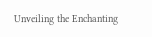Unveiling the Enchanting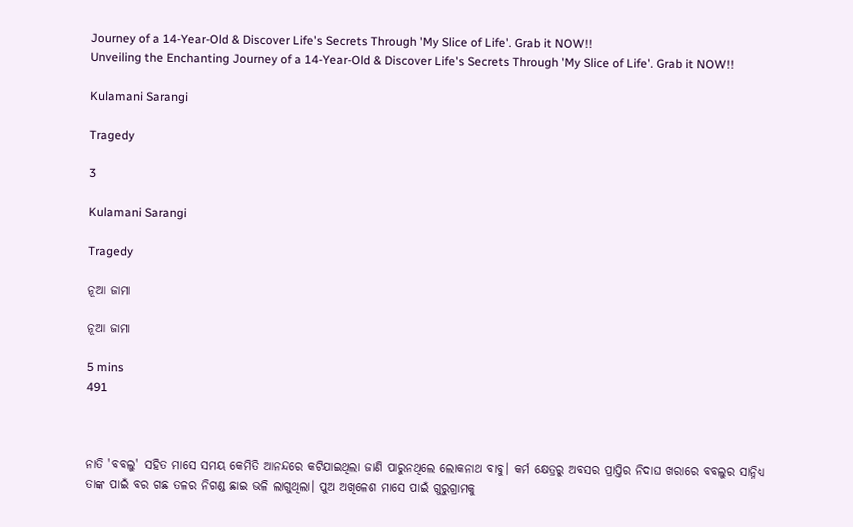Journey of a 14-Year-Old & Discover Life's Secrets Through 'My Slice of Life'. Grab it NOW!!
Unveiling the Enchanting Journey of a 14-Year-Old & Discover Life's Secrets Through 'My Slice of Life'. Grab it NOW!!

Kulamani Sarangi

Tragedy

3

Kulamani Sarangi

Tragedy

ନୂଆ ଜାମା

ନୂଆ ଜାମା

5 mins
491



ନାତି 'ବବଲୁ' ସହିତ ମାସେ ସମୟ କେମିତି ଆନନ୍ଦରେ କଟିଯାଇଥିଲା ଜାଣି ପାରୁନଥିଲେ ଲୋକନାଥ ବାବୁ। କର୍ମ କ୍ଷେତ୍ରରୁ ଅବସର ପ୍ରାପ୍ତିର ନିଦାଘ ଖରାରେ ବବଲୁର ସାନ୍ନିଧ୍ୟ ତାଙ୍କ ପାଇଁ ବର ଗଛ ତଳର ନିଗଣ୍ଡ ଛାଇ ଭଳି ଲାଗୁଥିଲା। ପୁଅ ଅଖିଳେଶ ମାସେ ପାଇଁ ଗୁରୁଗ୍ରାମକୁ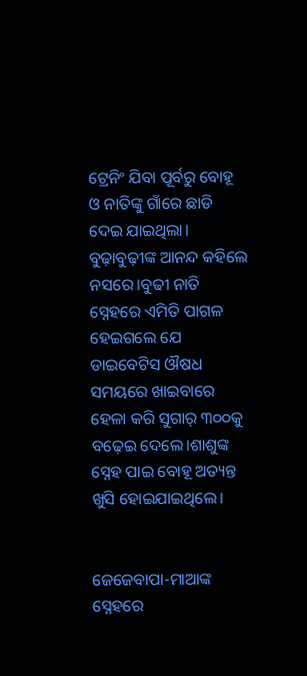ଟ୍ରେନିଂ ଯିବା ପୂର୍ବରୁ ବୋହୂ ଓ ନାତିଙ୍କୁ ଗାଁରେ ଛାଡି ଦେଇ ଯାଇଥିଲା। ବୁଢ଼ାବୁଢ଼ୀଙ୍କ ଆନନ୍ଦ କହିଲେ ନସରେ।ବୁଢୀ ନାତି ସ୍ନେହରେ ଏମିତି ପାଗଳ ହେଇଗଲେ ଯେ ଡାଇବେଟିସ ଔଷଧ ସମୟରେ ଖାଇବାରେ ହେଳା କରି ସୁଗାର୍ ୩୦୦କୁ ବଢ଼େଇ ଦେଲେ।ଶାଶୁଙ୍କ ସ୍ନେହ ପାଇ ବୋହୂ ଅତ୍ୟନ୍ତ ଖୁସି ହୋଇଯାଇଥିଲେ।


ଜେଜେବାପା-ମାଆଙ୍କ ସ୍ନେହରେ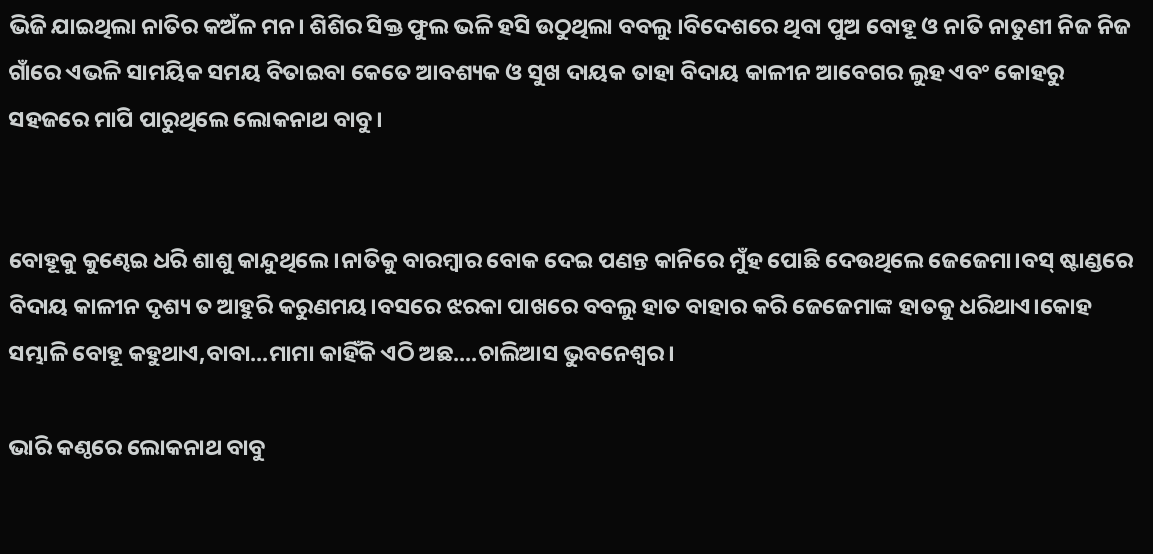ଭିଜି ଯାଇଥିଲା ନାତିର କଅଁଳ ମନ। ଶିଶିର ସିକ୍ତ ଫୁଲ ଭଳି ହସି ଉଠୁଥିଲା ବବଲୁ ।ବିଦେଶରେ ଥିବା ପୁଅ ବୋହୂ ଓ ନାତି ନାତୁଣୀ ନିଜ ନିଜ ଗାଁରେ ଏଭଳି ସାମୟିକ ସମୟ ବିତାଇବା କେତେ ଆବଶ୍ୟକ ଓ ସୁଖ ଦାୟକ ତାହା ବିଦାୟ କାଳୀନ ଆବେଗର ଲୁହ ଏବଂ କୋହରୁ ସହଜରେ ମାପି ପାରୁଥିଲେ ଲୋକନାଥ ବାବୁ।


ବୋହୂକୁ କୁଣ୍ଢେଇ ଧରି ଶାଶୁ କାନ୍ଦୁଥିଲେ।ନାତିକୁ ବାରମ୍ବାର ବୋକ ଦେଇ ପଣନ୍ତ କାନିରେ ମୁଁହ ପୋଛି ଦେଉଥିଲେ ଜେଜେମା।ବସ୍ ଷ୍ଟାଣ୍ଡରେ ବିଦାୟ କାଳୀନ ଦୃଶ୍ୟ ତ ଆହୁରି କରୁଣମୟ।ବସରେ ଝରକା ପାଖରେ ବବଲୁ ହାତ ବାହାର କରି ଜେଜେମାଙ୍କ ହାତକୁ ଧରିଥାଏ।କୋହ ସମ୍ଭାଳି ବୋହୂ କହୁଥାଏ,ବାବା...ମାମା କାହିଁକି ଏଠି ଅଛ....ଚାଲିଆସ ଭୁବନେଶ୍ୱର।

ଭାରି କଣ୍ଠରେ ଲୋକନାଥ ବାବୁ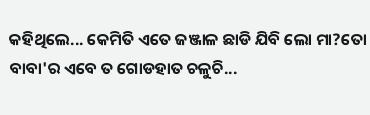କହିଥିଲେ... କେମିତି ଏତେ ଜଞ୍ଜାଳ ଛାଡି ଯିବି ଲୋ ମା?ତୋ ବାବା'ର ଏବେ ତ ଗୋଡହାତ ଚଳୁଚି...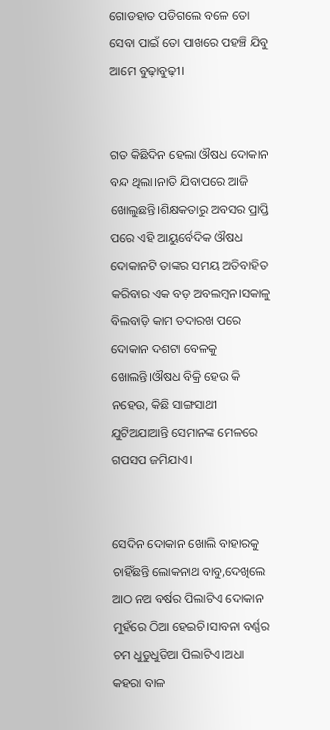ଗୋଡହାତ ପଡିଗଲେ ବଳେ ତୋ ସେବା ପାଇଁ ତୋ ପାଖରେ ପହଞ୍ଚି ଯିବୁ ଆମେ ବୁଢ଼ାବୁଢ଼ୀ।


ଗତ କିଛିଦିନ ହେଲା ଔଷଧ ଦୋକାନ ବନ୍ଦ ଥିଲା।ନାତି ଯିବାପରେ ଆଜି ଖୋଲୁଛନ୍ତି।ଶିକ୍ଷକତାରୁ ଅବସର ପ୍ରାପ୍ତି ପରେ ଏହି ଆୟୁର୍ବେଦିକ ଔଷଧ ଦୋକାନଟି ତାଙ୍କର ସମୟ ଅତିବାହିତ କରିବାର ଏକ ବଡ଼ ଅବଲମ୍ବନ।ସକାଳୁ ବିଲବାଡ଼ି କାମ ତଦାରଖ ପରେ ଦୋକାନ ଦଶଟା ବେଳକୁ ଖୋଲନ୍ତି।ଔଷଧ ବିକ୍ରି ହେଉ କି ନହେଉ, କିଛି ସାଙ୍ଗସାଥୀ ଯୁଟିଅଯାଆନ୍ତି ସେମାନଙ୍କ ମେଳରେ ଗପସପ ଜମିଯାଏ।


ସେଦିନ ଦୋକାନ ଖୋଲି ବାହାରକୁ ଚାହିଁଛନ୍ତି ଲୋକନାଥ ବାବୁ,ଦେଖିଲେ ଆଠ ନଅ ବର୍ଷର ପିଲାଟିଏ ଦୋକାନ ମୁହଁରେ ଠିଆ ହେଇଚି।ସାବନା ବର୍ଣ୍ଣର ଚମ ଧୁଡୁଧୁଡିଆ ପିଲାଟିଏ।ଅଧା କହରା ବାଳ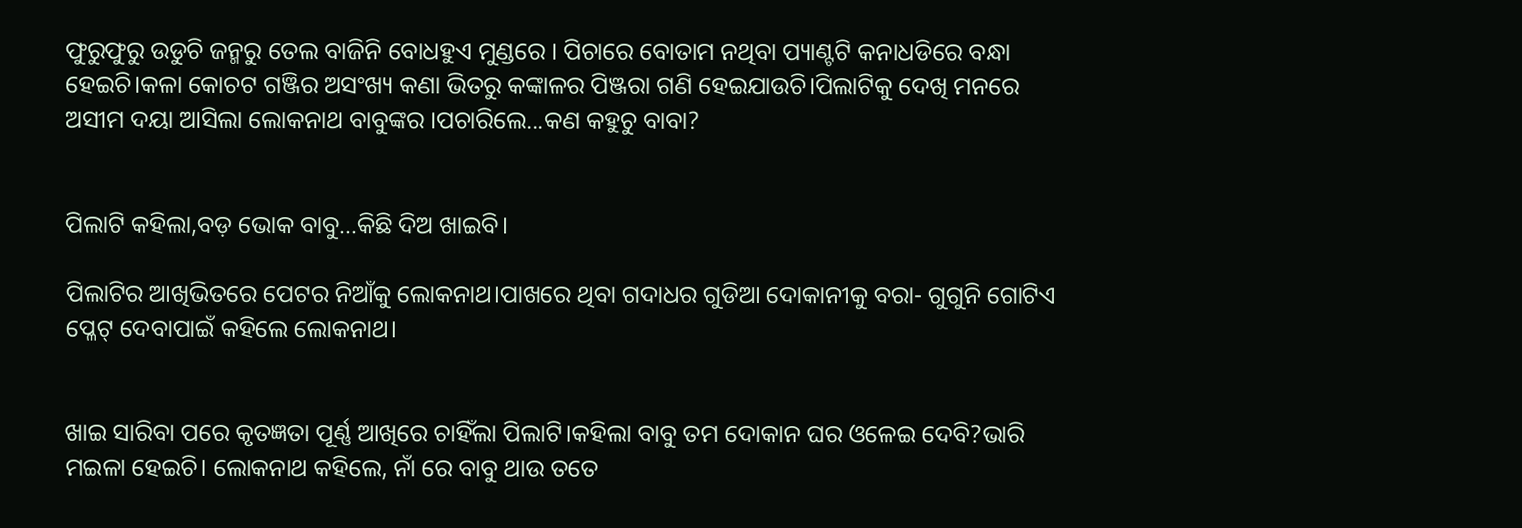ଫୁରୁଫୁରୁ ଉଡୁଚି ଜନ୍ମରୁ ତେଲ ବାଜିନି ବୋଧହୁଏ ମୁଣ୍ଡରେ । ପିଚାରେ ବୋତାମ ନଥିବା ପ୍ୟାଣ୍ଟଟି କନାଧଡିରେ ବନ୍ଧା ହେଇଚି।କଳା କୋଚଟ ଗଞ୍ଜିର ଅସଂଖ୍ୟ କଣା ଭିତରୁ କଙ୍କାଳର ପିଞ୍ଜରା ଗଣି ହେଇଯାଉଚି।ପିଲାଟିକୁ ଦେଖି ମନରେ ଅସୀମ ଦୟା ଆସିଲା ଲୋକନାଥ ବାବୁଙ୍କର ।ପଚାରିଲେ...କଣ କହୁଚୁ ବାବା?


ପିଲାଟି କହିଲା,ବଡ଼ ଭୋକ ବାବୁ...କିଛି ଦିଅ ଖାଇବି।

ପିଲାଟିର ଆଖିଭିତରେ ପେଟର ନିଆଁକୁ ଲୋକନାଥ।ପାଖରେ ଥିବା ଗଦାଧର ଗୁଡିଆ ଦୋକାନୀକୁ ବରା- ଗୁଗୁନି ଗୋଟିଏ ପ୍ଳେଟ୍ ଦେବାପାଇଁ କହିଲେ ଲୋକନାଥ।


ଖାଇ ସାରିବା ପରେ କୃତଜ୍ଞତା ପୂର୍ଣ୍ଣ ଆଖିରେ ଚାହିଁଲା ପିଲାଟି।କହିଲା ବାବୁ ତମ ଦୋକାନ ଘର ଓଳେଇ ଦେବି?ଭାରି ମଇଳା ହେଇଚି। ଲୋକନାଥ କହିଲେ, ନାଁ ରେ ବାବୁ ଥାଉ ତତେ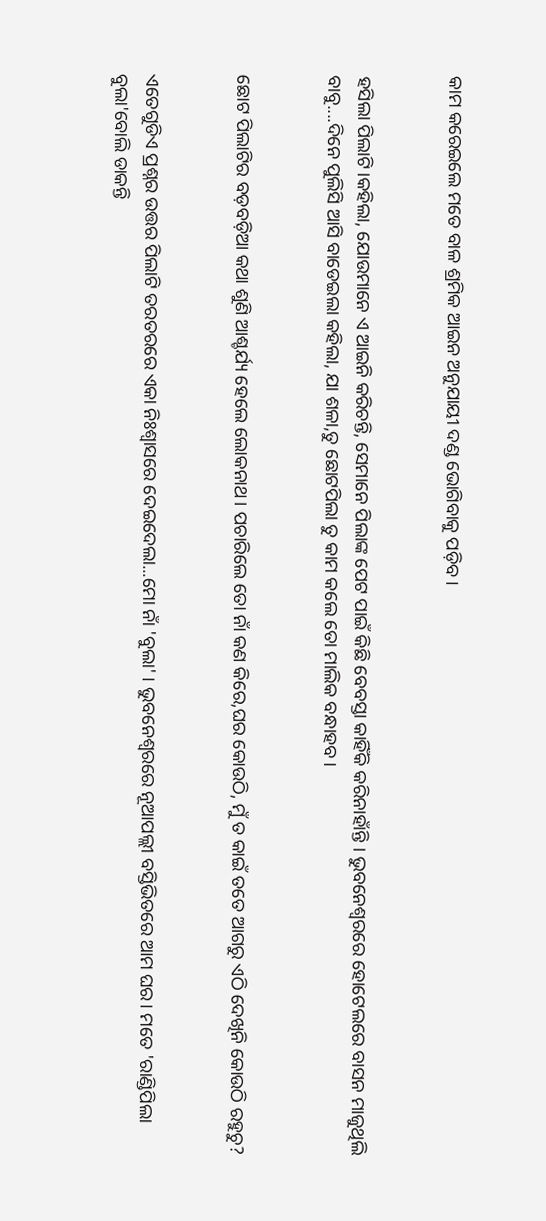କାମ କରେଇଲେ ମତେ ବାଳ ଶ୍ରମିକ ଆଇନ ଅନୁଯାୟୀ ଦଣ୍ଡ ଭୋଗିବାକୁ ପଡ଼ିବ।


ହସିଲା ପିଲାଟି।କହିଲା, ଯୋଉମାନେ ଏ ଆଇନି କରିଚନ୍ତି, ସେମାନେ ପିଲାଙ୍କ ପେଟ ପାଇଁ କିଛି ବେବସ୍ତା କାହିଁକି କରିନାହାଁନ୍ତି । ଭୁବନେଶ୍ଵରରେ ହୋଟେଲରେ ବାସନ ମାଜୁଥିଲି ବାବୁ....ଦିନେ ପୁଲିସି ଆସି ବାଡେଇଲା କହିଲା, ଯା ଶଳା,ତୁ ଛୋଟପିଲା ତୁ କାମ କଲେ ତୋ ମାଲିକ ବନ୍ଧାହବ।


ଛୋଟ ପିଲାଟିର ବଡ଼ବଡ଼ିଆ କଥା ଶୁଣି ଆଶ୍ଚର୍ଯ୍ୟ ହେଲେ ଲୋକନାଥ। ପଚାରିଲେ ତୋ ନାଁ କଣ କିରେ,ଘର କୋଉଠି, ମୁଁ ତ କାଇଁ ତତେ ଆଗରୁ ଏଠି ଦେଖିନି କୋଉଠି ର‌ହୁଚୁ?


ଏତେଗୁଡିଏ ପ୍ରଶ୍ନର ଉତ୍ତର ପିଲାଟି ତରତରରେ ଏକା ନିଃଶ୍ବାସରେ ଦେଇଦେଲା...ମୋ ନାଁ 'ବୁଲା' । ଭୁବନେଶ୍ୱରରେ ନୂଆପଲ୍ଲୀ ବସ୍ତିଭିତରେ ଆମ ଘର। ମତେ 'ରାଣ୍ଡିପିଲା ବୁଲା'ବୋଲି ଡାକନ୍ତି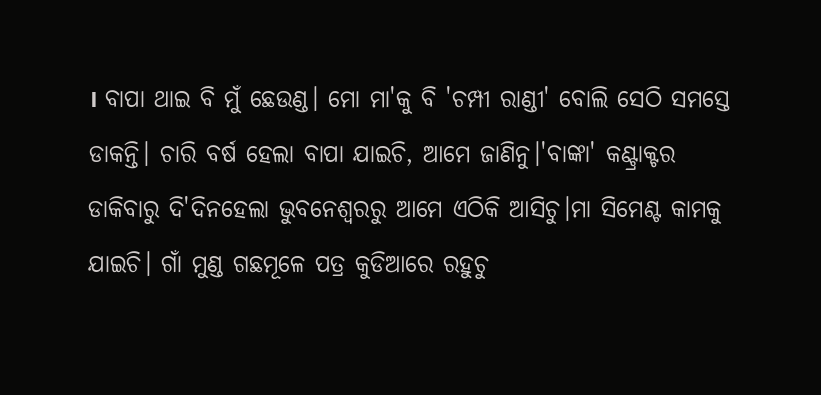। ବାପା ଥାଇ ବି ମୁଁ ଛେଉଣ୍ଡ। ମୋ ମା'କୁ ବି 'ଚମ୍ପୀ ରାଣ୍ଡୀ' ବୋଲି ସେଠି ସମସ୍ତେ ଡାକନ୍ତି। ଚାରି ବର୍ଷ ହେଲା ବାପା ଯାଇଚି, ଆମେ ଜାଣିନୁ।'ବାଙ୍କା' କଣ୍ଟ୍ରାକ୍ଟର ଡାକିବାରୁ ଦି'ଦିନହେଲା ଭୁବନେଶ୍ୱରରୁ ଆମେ ଏଠିକି ଆସିଚୁ।ମା ସିମେଣ୍ଟ କାମକୁ ଯାଇଚି। ଗାଁ ମୁଣ୍ଡ ଗଛମୂଳେ ପତ୍ର କୁଡିଆରେ ରହୁଚୁ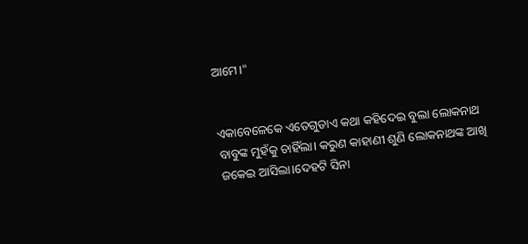ଆମେ।"


ଏକାବେଳେକେ ଏତେଗୁଡାଏ କଥା କହିଦେଇ ବୁଲା ଲୋକନାଥ ବାବୁଙ୍କ ମୁହଁକୁ ଚାହିଁଲା। କରୁଣ କାହାଣୀ ଶୁଣି ଲୋକନାଥଙ୍କ ଆଖି ଜକେଇ ଆସିଲା।ଦେହଟି ସିନା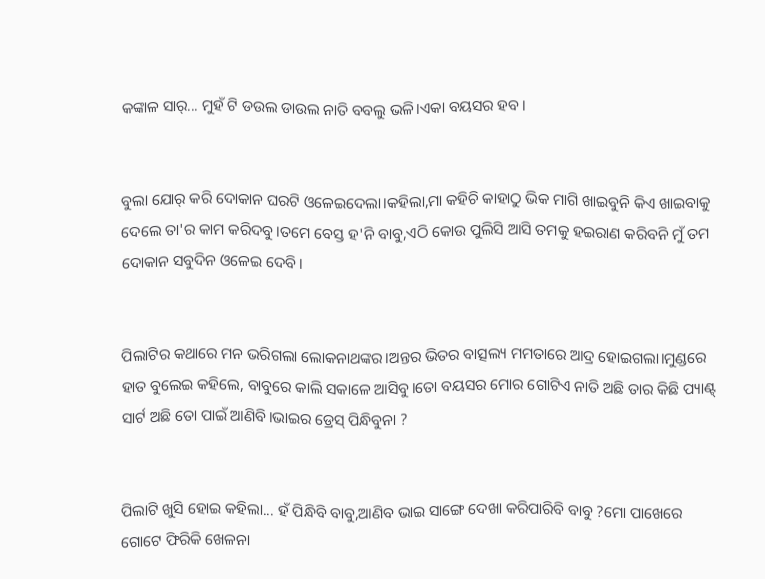କଙ୍କାଳ ସାର୍... ମୁହଁ ଟି ଡଉଲ ଡାଉଲ ନାତି ବବଲୁ ଭଳି।ଏକା ବୟସର ହବ।


ବୁଲା ଯୋର୍ କରି ଦୋକାନ ଘରଟି ଓଳେଇଦେଲା।କହିଲା,ମା କହିଚି କା‌ହାଠୁ ଭିକ ମାଗି ଖାଇବୁନି କିଏ ଖାଇବାକୁ ଦେଲେ ତା'ର କାମ କରିଦବୁ।ତମେ ବେସ୍ତ ହ'ନି ବାବୁ,ଏଠି କୋଉ ପୁଲିସି ଆସି ତମକୁ ହଇରାଣ କରିବନି ମୁଁ ତମ ଦୋକାନ ସବୁଦିନ ଓଳେଇ ଦେବି।


ପିଲାଟିର କଥାରେ ମନ ଭରିଗଲା ଲୋକନାଥଙ୍କର।ଅନ୍ତର ଭିତର ବାତ୍ସଲ୍ୟ ମମତାରେ ଆଦ୍ର ହୋଇଗଲା।ମୁଣ୍ଡରେ ହାତ ବୁଲେଇ କହିଲେ, ବାବୁରେ କାଲି ସକାଳେ ଆସିବୁ।ତୋ ବୟସର ମୋର ଗୋଟିଏ ନାତି ଅଛି ତାର କିଛି ପ୍ୟାଣ୍ଟ୍ ସାର୍ଟ ଅଛି ତୋ ପାଇଁ ଆଣିବି।ଭାଇର ଡ୍ରେସ୍ ପିନ୍ଧିବୁନା ?


ପିଲାଟି ଖୁସି ହୋଇ କହିଲା... ହଁ ପିନ୍ଧିବି ବାବୁ,ଆଣିବ ଭାଇ ସାଙ୍ଗେ ଦେଖା କରିପାରିବି ବାବୁ ?ମୋ ପାଖେରେ ଗୋଟେ ଫିରିକି ଖେଳନା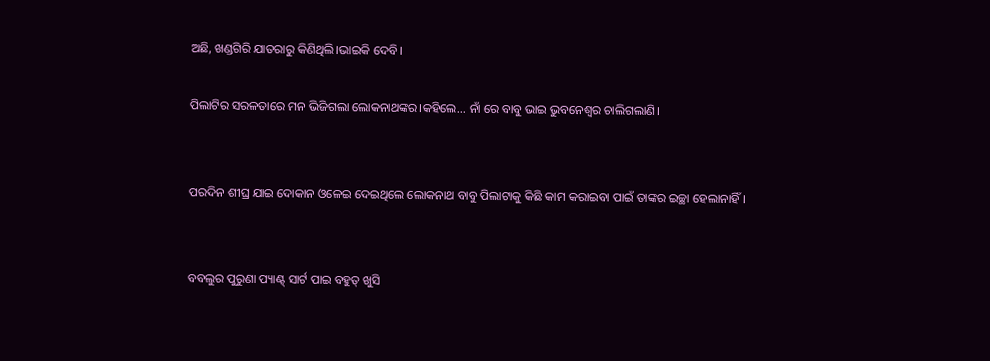ଅଛି, ଖଣ୍ଡଗିରି ଯାତରାରୁ କିଣିଥିଲି।ଭାଇକି ଦେବି।

ପିଲାଟିର ସରଳତାରେ ମନ ଭିଜିଗଲା ଲୋକନାଥଙ୍କର।କହିଲେ... ନାଁ ରେ ବାବୁ ଭାଇ ଭୁବନେଶ୍ୱର ଚାଲିଗଲାଣି।


ପରଦିନ ଶୀଘ୍ର ଯାଇ ଦୋକାନ ଓଳେଇ ଦେଇଥିଲେ ଲୋକନାଥ ବାବୁ ପିଲାଟାକୁ କିଛି କାମ କରାଇବା ପାଇଁ ତାଙ୍କର ଇଚ୍ଛା ହେଲାନାହିଁ।


ବବଲୁର ପୁରୁଣା ପ୍ୟାଣ୍ଟ୍ ସାର୍ଟ ପାଇ ବହୁତ୍ ଖୁସି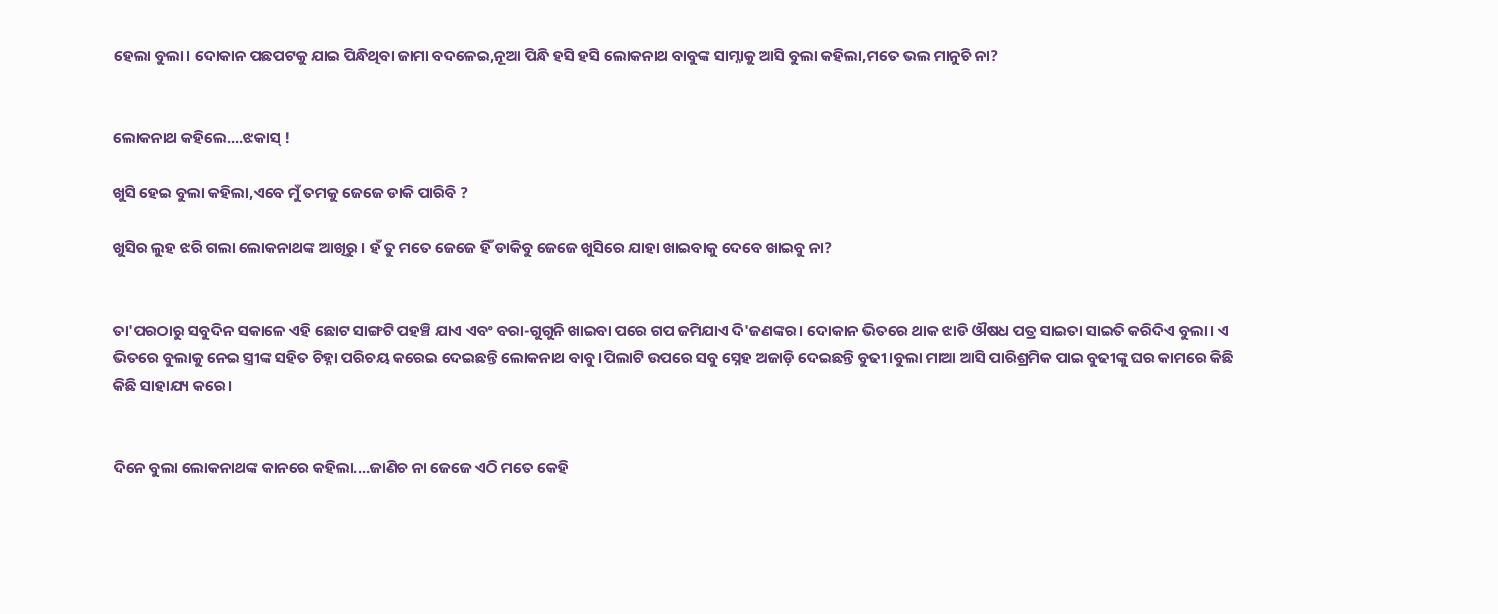ହେଲା ବୁଲା। ଦୋକାନ ପଛପଟକୁ ଯାଇ ପିନ୍ଧିଥିବା ଜାମା ବଦଳେଇ,ନୂଆ ପିନ୍ଧି ହସି ହସି ଲୋକନାଥ ବାବୁଙ୍କ ସାମ୍ନାକୁ ଆସି ବୁଲା କହିଲା,ମତେ ଭଲ ମାନୁଚି ନା?


ଲୋକନାଥ କହିଲେ....ଝକାସ୍ !

ଖୁସି ହେଇ ବୁଲା କହିଲା,ଏବେ ମୁଁ ତମକୁ ଜେଜେ ଡାକି ପାରିବି ?

ଖୁସିର ଲୁହ ଝରି ଗଲା ଲୋକନାଥଙ୍କ ଆଖିରୁ । ହଁ ତୁ ମତେ ଜେଜେ ହିଁ ଡାକିବୁ ଜେଜେ ଖୁସିରେ ଯାହା ଖାଇବାକୁ ଦେବେ ଖାଇବୁ ନା?


ତା'ପରଠାରୁ ସବୁଦିନ ସକାଳେ ଏହି ଛୋଟ ସାଙ୍ଗଟି ପହଞ୍ଚି ଯାଏ ଏବଂ ବରା-ଗୁଗୁନି ଖାଇବା ପରେ ଗପ ଜମିଯାଏ ଦି'ଜଣଙ୍କର। ଦୋକାନ ଭିତରେ ଥାକ ଝାଡି ଔଷଧ ପତ୍ର ସାଇତା ସାଇତି କରିଦିଏ ବୁଲା। ଏ ଭିତରେ ବୁଲାକୁ ନେଇ ସ୍ତ୍ରୀଙ୍କ ସହିତ ଚିହ୍ନା ପରିଚୟ କରେଇ ଦେଇଛନ୍ତି ଲୋକନାଥ ବାବୁ।ପିଲାଟି ଉପରେ ସବୁ ସ୍ନେହ ଅଜାଡ଼ି ଦେଇଛନ୍ତି ବୁଢୀ।ବୁଲା ମାଆ ଆସି ପାରିଶ୍ରମିକ ପାଇ ବୁଢୀଙ୍କୁ ଘର କାମରେ କିଛି କିଛି ସାହାଯ୍ୟ କରେ।


ଦିନେ ବୁଲା ଲୋକନାଥଙ୍କ କାନରେ କହିଲା....ଜାଣିଚ ନା ଜେଜେ ଏଠି ମତେ କେହି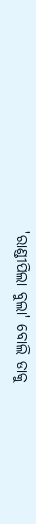'ରାଣ୍ଡୀପିଲା ବୁଲା' ବୋଲି ଡାକୁ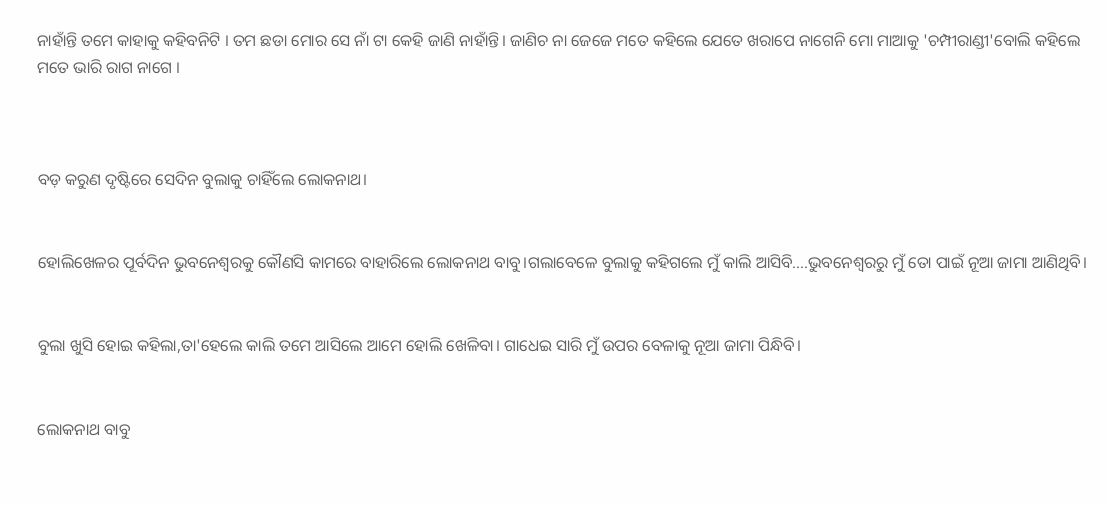ନାହାଁନ୍ତି ତମେ କାହାକୁ କହିବନିଟି । ତମ ଛଡା ମୋର ସେ ନାଁ ଟା କେ‌ହି ଜାଣି ନାହାଁନ୍ତି। ଜାଣିଚ ନା ଜେଜେ ମତେ କହିଲେ ଯେତେ ଖରାପେ ନାଗେନି ମୋ ମାଆକୁ 'ଚମ୍ପୀରାଣ୍ଡୀ'ବୋଲି କହିଲେ ମତେ ଭାରି ରାଗ ନାଗେ ।



ବଡ଼ କରୁଣ ଦୃଷ୍ଟିରେ ସେଦିନ ବୁଲାକୁ ଚାହିଁଲେ ଲୋକନାଥ।


ହୋଲିଖେଳର ପୂର୍ବଦିନ ଭୁବନେଶ୍ୱରକୁ କୌଣସି କାମରେ ବାହାରିଲେ ଲୋକନାଥ ବାବୁ।ଗଲାବେଳେ ବୁଲାକୁ କହିଗଲେ ମୁଁ କାଲି ଆସିବି....ଭୁବନେଶ୍ୱରରୁ ମୁଁ ତୋ ପାଇଁ ନୂଆ ଜାମା ଆଣିଥିବି।


ବୁଲା ଖୁସି ହୋଇ କହିଲା,ତା'ହେଲେ କାଲି ତମେ ଆସିଲେ ଆମେ ହୋଲି ଖେଳିବା। ଗାଧେଇ ସାରି ମୁଁ ଉପର ବେଳାକୁ ନୂଆ ଜାମା ପିନ୍ଧିବି।


ଲୋକନାଥ ବାବୁ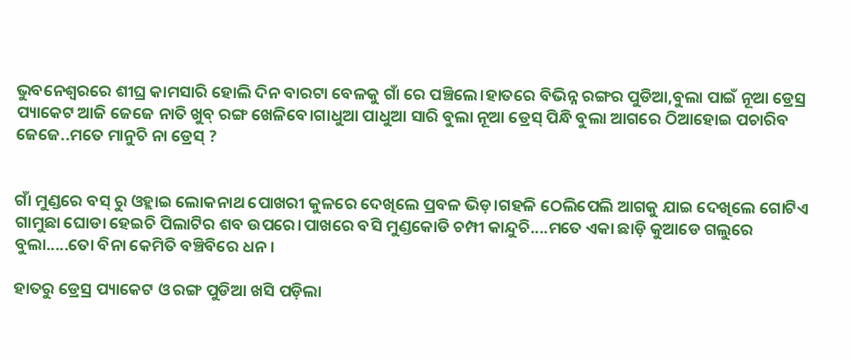ଭୁବନେଶ୍ୱରରେ ଶୀଘ୍ର କାମସାରି ହୋଲି ଦିନ ବାରଟା ବେଳକୁ ଗାଁ ରେ ପ‌ଞ୍ଚିଲେ।‌ହାତରେ ବିଭିନ୍ନ ରଙ୍ଗର ପୁଡିଆ,ବୁଲା ପାଇଁ ନୂଆ ଡ୍ରେସ୍ର ପ୍ୟାକେଟ ଆଜି ଜେଜେ ନାତି ଖୁବ୍ ରଙ୍ଗ ଖେଳିବେ।ଗାଧୁଆ ପାଧୁଆ ସାରି ବୁଲା ନୂଆ ଡ୍ରେସ୍ ପିନ୍ଧି ବୁଲା ଆଗରେ ଠିଆହୋଇ ପଚାରିବ ଜେଜେ..ମତେ ମାନୁଚି ନା ଡ୍ରେସ୍ ?


ଗାଁ ମୁଣ୍ଡରେ ବସ୍ ରୁ ଓହ୍ଲାଇ ଲୋକନାଥ ପୋଖରୀ କୁଳରେ ଦେଖିଲେ ପ୍ରବଳ ଭିଡ଼।ଗହଳି ଠେଲିପେଲି ଆଗକୁ ଯାଇ ଦେଖିଲେ ଗୋଟିଏ ଗାମୁଛା ଘୋଡା ହେଇଚି ପିଲାଟିର ଶବ ଉପରେ।ପାଖରେ ବସି ମୁଣ୍ଡକୋଡି ଚମ୍ପୀ କାନ୍ଦୁଚି....ମତେ ଏକା ଛାଡ଼ି କୁଆଡେ ଗଲୁରେ ବୁଲା.....ତୋ ବିନା କେମିତି ବଞ୍ଚିବିରେ ଧନ ।

ହାତରୁ ଡ୍ରେସ୍ର ପ୍ୟାକେଟ ଓ ରଙ୍ଗ ପୁଡିଆ ଖସି ପଡ଼ିଲା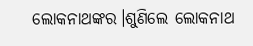ଲୋକନାଥଙ୍କର।ଶୁଣିଲେ ଲୋକନାଥ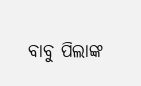ବାବୁ ପିଲାଙ୍କ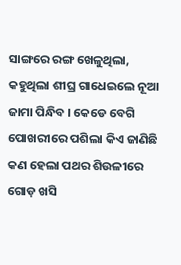ସାଙ୍ଗରେ ରଙ୍ଗ ଖେଳୁଥିଲା, କହୁଥିଲା ଶୀଘ୍ର ଗାଧେଇଲେ ନୂଆ ଜାମା ପିନ୍ଧିବ । କେଡେ ବେଗି ପୋଖରୀରେ ପଶିଲା କିଏ ଜାଣିଛି କଣ ହେଲା ପଥର ଶିଉଳୀରେ ଗୋଡ଼ ଖସି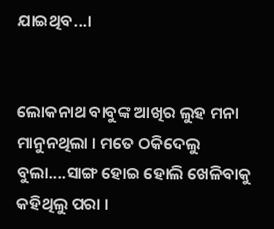ଯାଇଥିବ...।


ଲୋକନାଥ ବାବୁଙ୍କ ଆଖିର ଲୁହ ମନା ମାନୁନଥିଲା । ମତେ ଠକିଦେଲୁ ବୁଲା....ସାଙ୍ଗ ହୋଇ ହୋଲି ଖେଳିବାକୁ କହିଥିଲୁ ପରା ।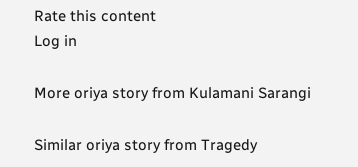Rate this content
Log in

More oriya story from Kulamani Sarangi

Similar oriya story from Tragedy